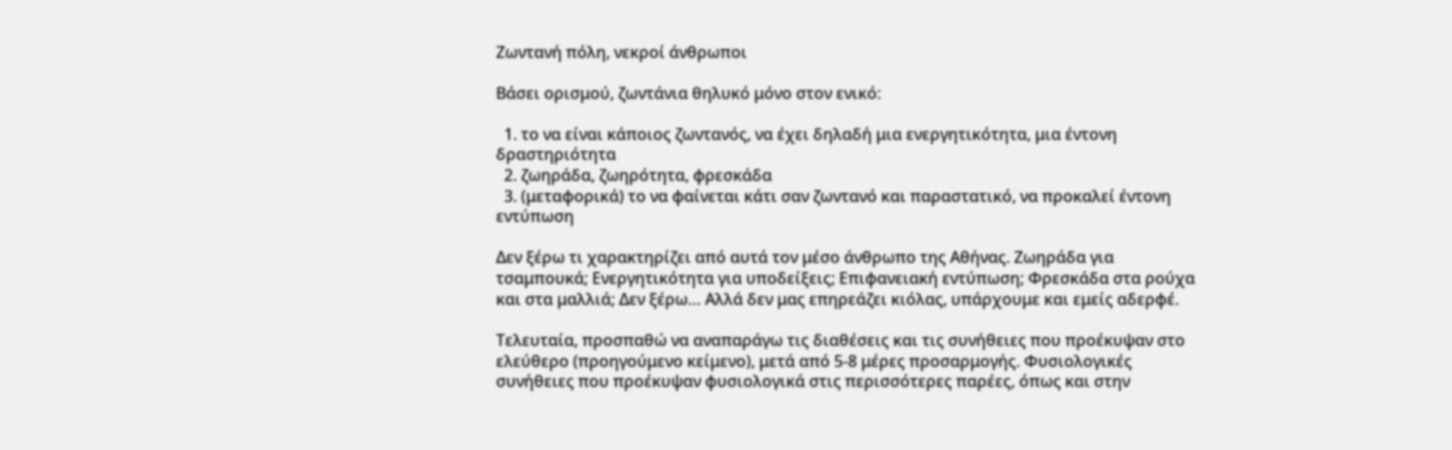Ζωντανή πόλη, νεκροί άνθρωποι

Βάσει ορισμού, ζωντάνια θηλυκό μόνο στον ενικό:

  1. το να είναι κάποιος ζωντανός, να έχει δηλαδή μια ενεργητικότητα, μια έντονη δραστηριότητα
  2. ζωηράδα, ζωηρότητα, φρεσκάδα
  3. (μεταφορικά) το να φαίνεται κάτι σαν ζωντανό και παραστατικό, να προκαλεί έντονη εντύπωση

Δεν ξέρω τι χαρακτηρίζει από αυτά τον μέσο άνθρωπο της Αθήνας. Ζωηράδα για τσαμπουκά; Ενεργητικότητα για υποδείξεις; Επιφανειακή εντύπωση; Φρεσκάδα στα ρούχα και στα μαλλιά; Δεν ξέρω… Αλλά δεν μας επηρεάζει κιόλας, υπάρχουμε και εμείς αδερφέ.

Τελευταία, προσπαθώ να αναπαράγω τις διαθέσεις και τις συνήθειες που προέκυψαν στο ελεύθερο (προηγούμενο κείμενο), μετά από 5-8 μέρες προσαρμογής. Φυσιολογικές συνήθειες που προέκυψαν φυσιολογικά στις περισσότερες παρέες, όπως και στην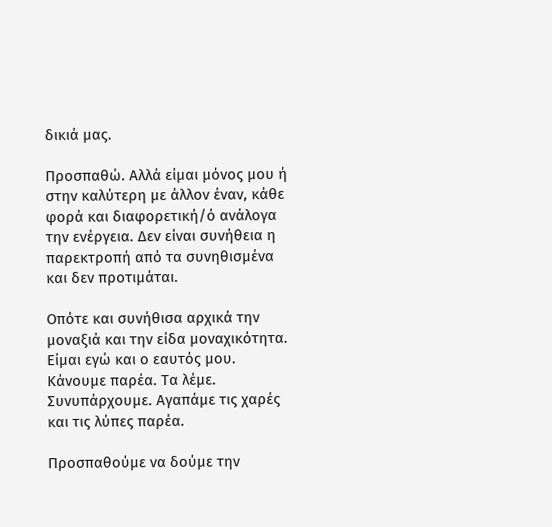δικιά μας.

Προσπαθώ. Αλλά είμαι μόνος μου ή στην καλύτερη με άλλον έναν, κάθε φορά και διαφορετική/ό ανάλογα την ενέργεια. Δεν είναι συνήθεια η παρεκτροπή από τα συνηθισμένα και δεν προτιμάται.

Οπότε και συνήθισα αρχικά την μοναξιά και την είδα μοναχικότητα. Είμαι εγώ και ο εαυτός μου. Κάνουμε παρέα. Τα λέμε. Συνυπάρχουμε. Αγαπάμε τις χαρές και τις λύπες παρέα.

Προσπαθούμε να δούμε την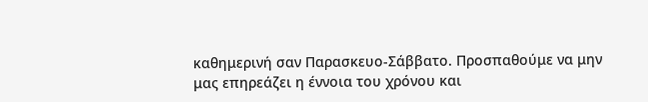καθημερινή σαν Παρασκευο-Σάββατο. Προσπαθούμε να μην μας επηρεάζει η έννοια του χρόνου και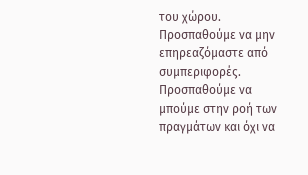του χώρου. Προσπαθούμε να μην επηρεαζόμαστε από συμπεριφορές. Προσπαθούμε να μπούμε στην ροή των πραγμάτων και όχι να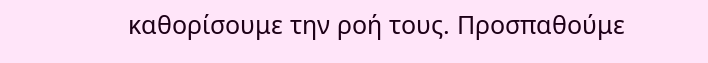καθορίσουμε την ροή τους. Προσπαθούμε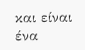και είναι ένα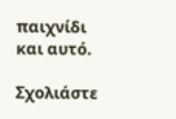παιχνίδι και αυτό.

Σχολιάστε